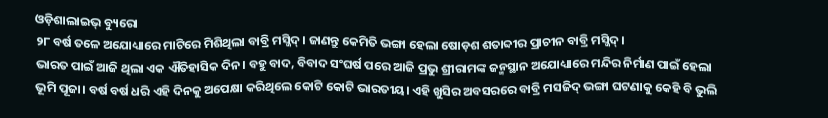ଓଡ଼ିଶାଲାଇଭ୍ ବ୍ୟୁରୋ
୨୮ ବର୍ଷ ତଳେ ଅଯୋଧ୍ୟାରେ ମାଟିରେ ମିଶିଥିଲା ବାବ୍ରି ମସ୍ଜିଦ୍। ଜାଣନ୍ତୁ କେମିତି ଭଙ୍ଗା ହେଲା ଷୋଡ଼ଶ ଶତାବ୍ଦୀର ପ୍ରାଚୀନ ବାବ୍ରି ମସ୍ଜିଦ୍।
ଭାରତ ପାଇଁ ଆଜି ଥିଲା ଏକ ଐତିହାସିକ ଦିନ। ବହୁ ବାଦ, ବିବାଦ ସଂଘର୍ଷ ପରେ ଆଜି ପ୍ରଭୁ ଶ୍ରୀରାମଙ୍କ ଜନ୍ମସ୍ଥାନ ଅଯୋଧ୍ୟାରେ ମନ୍ଦିର ନିର୍ମାଣ ପାଇଁ ହେଲା ଭୂମି ପୂଜା। ବର୍ଷ ବର୍ଷ ଧରି ଏହି ଦିନକୁ ଅପେକ୍ଷା କରିଥିଲେ କୋଟି କୋଟି ଭାରତୀୟ। ଏହି ଖୁସିର ଅବସରରେ ବାବ୍ରି ମସଜିଦ୍ ଭଙ୍ଗା ଘଟଣାକୁ କେହି ବି ଭୁଲି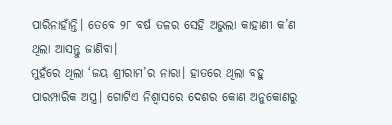ପାରିନାହାଁନ୍ତି। ତେବେ ୨୮ ବର୍ଷ ତଳର ସେହି ଅଭୁଲା କାହାଣୀ କ’ଣ ଥିଲା ଆସନ୍ତୁ ଜାଣିବା।
ମୁହଁରେ ଥିଲା ‘ଜୟ ଶ୍ରୀରାମ’ର ନାରା। ହାତରେ ଥିଲା ବହୁ ପାରମ୍ପାରିକ ଅସ୍ତ୍ର। ଗୋଟିଏ ନିଶ୍ୱାସରେ ଦେଶର କୋଣ ଅନୁକୋଣରୁ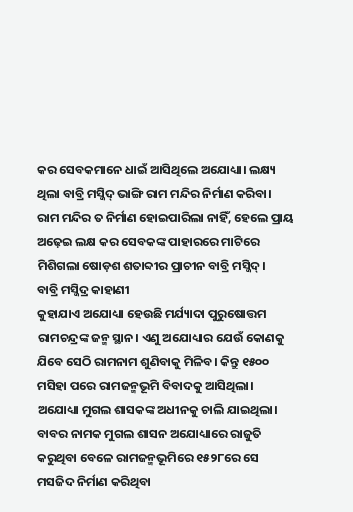କର ସେବକମାନେ ଧାଇଁ ଆସିଥିଲେ ଅଯୋଧ୍ୟା। ଲକ୍ଷ୍ୟ ଥିଲା ବାବ୍ରି ମସ୍ଜିଦ୍ ଭାଙ୍ଗି ରାମ ମନ୍ଦିର ନିର୍ମାଣ କରିବା। ରାମ ମନ୍ଦିର ତ ନିର୍ମାଣ ହୋଇପାରିଲା ନାହିଁ, ହେଲେ ପ୍ରାୟ ଅଢ଼େଇ ଲକ୍ଷ କର ସେବକଙ୍କ ପାହାରରେ ମାଟିରେ ମିଶିଗଲା ଷୋଡ଼ଶ ଶତାବ୍ଦୀର ପ୍ରାଚୀନ ବାବ୍ରି ମସ୍ଜିଦ୍।
ବାବ୍ରି ମସ୍ଜିଦ୍ର କାହାଣୀ
କୁହାଯାଏ ଅଯୋଧ୍ୟା ହେଉଛି ମର୍ଯ୍ୟାଦା ପୁରୁଷୋତ୍ତମ ରାମଚନ୍ଦ୍ରଙ୍କ ଜନ୍ମ ସ୍ଥାନ। ଏଣୁ ଅଯୋଧ୍ୟାର ଯେଉଁ କୋଣକୁ ଯିବେ ସେଠି ରାମନାମ ଶୁଣିବାକୁ ମିଳିବ। କିନ୍ତୁ ୧୫୦୦ ମସିହା ପରେ ରାମଜନ୍ମଭୂମି ବିବାଦକୁ ଆସିଥିଲା। ଅଯୋଧ୍ୟା ମୁଗଲ ଶାସକଙ୍କ ଅଧୀନକୁ ଚାଲି ଯାଇଥିଲା। ବାବର ନାମକ ମୁଗଲ ଶାସନ ଅଯୋଧ୍ୟାରେ ରାଜୁତି କରୁଥିବା ବେଳେ ରାମଜନ୍ମଭୂମିରେ ୧୫୨୮ରେ ସେ ମସଜିଦ ନିର୍ମାଣ କରିଥିବା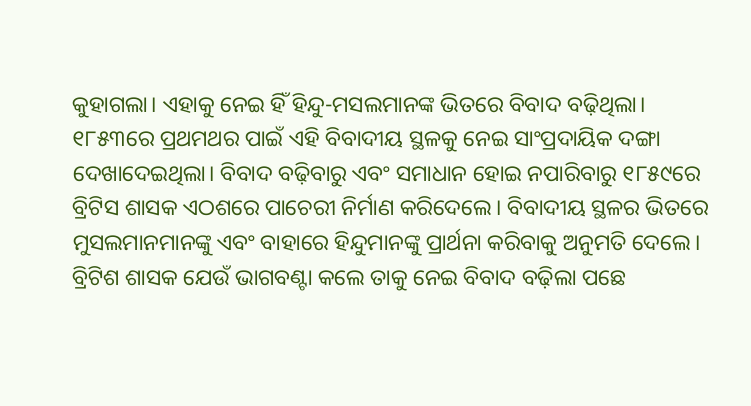କୁହାଗଲା। ଏହାକୁ ନେଇ ହିଁ ହିନ୍ଦୁ-ମସଲମାନଙ୍କ ଭିତରେ ବିବାଦ ବଢ଼ିଥିଲା।
୧୮୫୩ରେ ପ୍ରଥମଥର ପାଇଁ ଏହି ବିବାଦୀୟ ସ୍ଥଳକୁ ନେଇ ସାଂପ୍ରଦାୟିକ ଦଙ୍ଗା ଦେଖାଦେଇଥିଲା। ବିବାଦ ବଢ଼ିବାରୁ ଏବଂ ସମାଧାନ ହୋଇ ନପାରିବାରୁ ୧୮୫୯ରେ ବ୍ରିଟିସ ଶାସକ ଏଠଶରେ ପାଚେରୀ ନିର୍ମାଣ କରିଦେଲେ। ବିବାଦୀୟ ସ୍ଥଳର ଭିତରେ ମୁସଲମାନମାନଙ୍କୁ ଏବଂ ବାହାରେ ହିନ୍ଦୁମାନଙ୍କୁ ପ୍ରାର୍ଥନା କରିବାକୁ ଅନୁମତି ଦେଲେ।
ବ୍ରିଟିଶ ଶାସକ ଯେଉଁ ଭାଗବଣ୍ଟା କଲେ ତାକୁ ନେଇ ବିବାଦ ବଢ଼ିଲା ପଛେ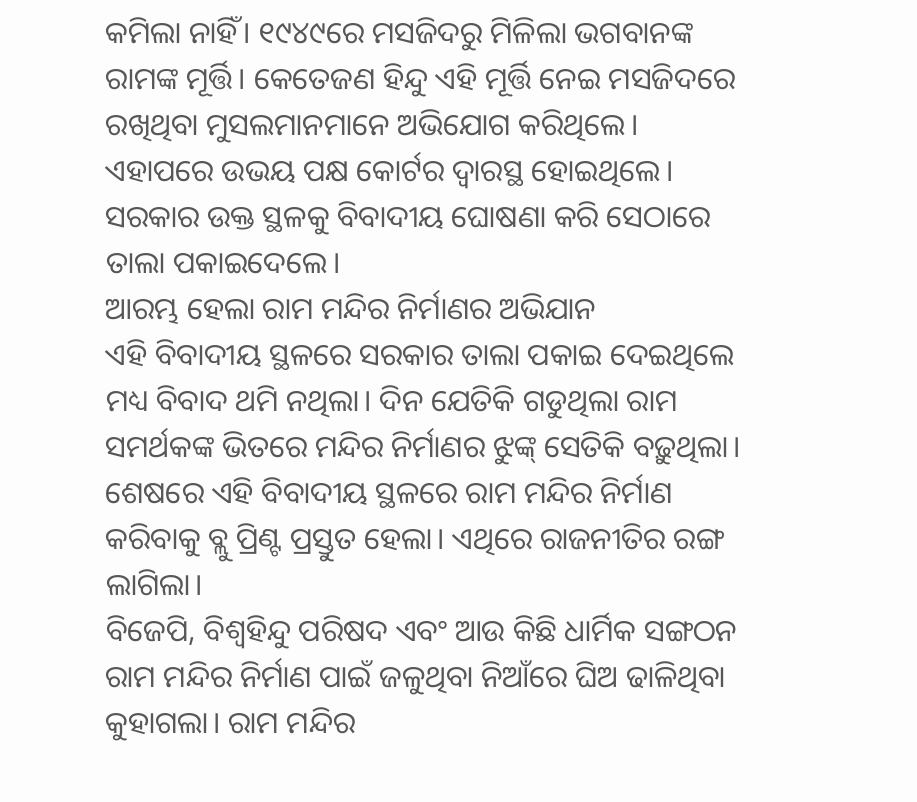କମିଲା ନାହିଁ। ୧୯୪୯ରେ ମସଜିଦରୁ ମିଳିଲା ଭଗବାନଙ୍କ ରାମଙ୍କ ମୂର୍ତ୍ତି। କେତେଜଣ ହିନ୍ଦୁ ଏହି ମୂର୍ତ୍ତି ନେଇ ମସଜିଦରେ ରଖିଥିବା ମୁସଲମାନମାନେ ଅଭିଯୋଗ କରିଥିଲେ। ଏହାପରେ ଉଭୟ ପକ୍ଷ କୋର୍ଟର ଦ୍ୱାରସ୍ଥ ହୋଇଥିଲେ। ସରକାର ଉକ୍ତ ସ୍ଥଳକୁ ବିବାଦୀୟ ଘୋଷଣା କରି ସେଠାରେ ତାଲା ପକାଇଦେଲେ।
ଆରମ୍ଭ ହେଲା ରାମ ମନ୍ଦିର ନିର୍ମାଣର ଅଭିଯାନ
ଏହି ବିବାଦୀୟ ସ୍ଥଳରେ ସରକାର ତାଲା ପକାଇ ଦେଇଥିଲେ ମଧ୍ୟ ବିବାଦ ଥମି ନଥିଲା। ଦିନ ଯେତିକି ଗଡୁଥିଲା ରାମ ସମର୍ଥକଙ୍କ ଭିତରେ ମନ୍ଦିର ନିର୍ମାଣର ଝୁଙ୍କ୍ ସେତିକି ବଢ଼ୁଥିଲା। ଶେଷରେ ଏହି ବିବାଦୀୟ ସ୍ଥଳରେ ରାମ ମନ୍ଦିର ନିର୍ମାଣ କରିବାକୁ ବ୍ଲୁ ପ୍ରିଣ୍ଟ ପ୍ରସ୍ତୁତ ହେଲା। ଏଥିରେ ରାଜନୀତିର ରଙ୍ଗ ଲାଗିଲା।
ବିଜେପି, ବିଶ୍ୱହିନ୍ଦୁ ପରିଷଦ ଏବଂ ଆଉ କିଛି ଧାର୍ମିକ ସଙ୍ଗଠନ ରାମ ମନ୍ଦିର ନିର୍ମାଣ ପାଇଁ ଜଳୁଥିବା ନିଆଁରେ ଘିଅ ଢାଳିଥିବା କୁହାଗଲା। ରାମ ମନ୍ଦିର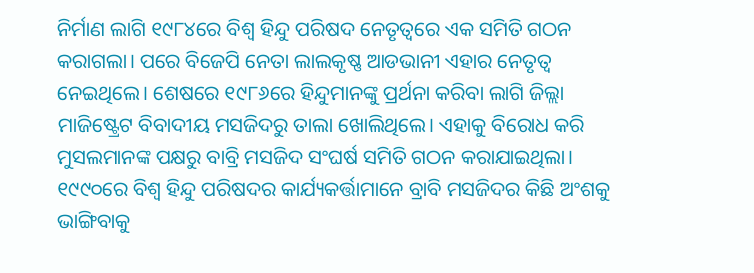ନିର୍ମାଣ ଲାଗି ୧୯୮୪ରେ ବିଶ୍ୱ ହିନ୍ଦୁ ପରିଷଦ ନେତୃତ୍ୱରେ ଏକ ସମିତି ଗଠନ କରାଗଲା। ପରେ ବିଜେପି ନେତା ଲାଲକୃଷ୍ଣ ଆଡଭାନୀ ଏହାର ନେତୃତ୍ୱ ନେଇଥିଲେ। ଶେଷରେ ୧୯୮୬ରେ ହିନ୍ଦୁମାନଙ୍କୁ ପ୍ରର୍ଥନା କରିବା ଲାଗି ଜିଲ୍ଲା ମାଜିଷ୍ଟ୍ରେଟ ବିବାଦୀୟ ମସଜିଦରୁ ତାଲା ଖୋଲିଥିଲେ। ଏହାକୁ ବିରୋଧ କରି ମୁସଲମାନଙ୍କ ପକ୍ଷରୁ ବାବ୍ରି ମସଜିଦ ସଂଘର୍ଷ ସମିତି ଗଠନ କରାଯାଇଥିଲା।
୧୯୯୦ରେ ବିଶ୍ୱ ହିନ୍ଦୁ ପରିଷଦର କାର୍ଯ୍ୟକର୍ତ୍ତାମାନେ ବ୍ରାବି ମସଜିଦର କିଛି ଅଂଶକୁ ଭାଙ୍ଗିବାକୁ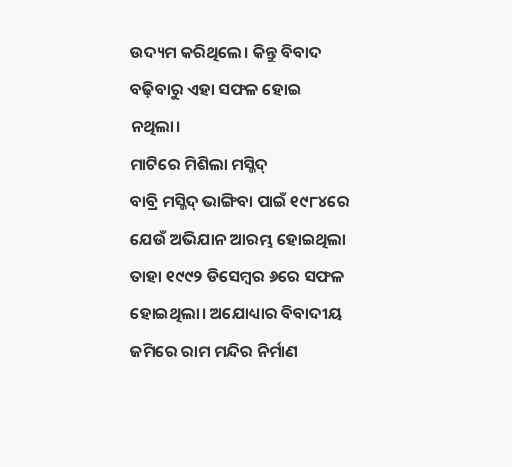ଉଦ୍ୟମ କରିଥିଲେ। କିନ୍ତୁ ବିବାଦ ବଢ଼ିବାରୁ ଏହା ସଫଳ ହୋଇ ନଥିଲା।
ମାଟିରେ ମିଶିଲା ମସ୍ଜିଦ୍
ବାବ୍ରି ମସ୍ଜିଦ୍ ଭାଙ୍ଗିବା ପାଇଁ ୧୯୮୪ରେ ଯେଉଁ ଅଭିଯାନ ଆରମ୍ଭ ହୋଇଥିଲା ତାହା ୧୯୯୨ ଡିସେମ୍ବର ୬ରେ ସଫଳ ହୋଇଥିଲା। ଅଯୋଧ୍ୟାର ବିବାଦୀୟ ଜମିରେ ରାମ ମନ୍ଦିର ନିର୍ମାଣ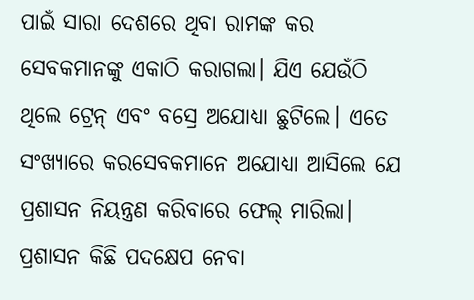ପାଇଁ ସାରା ଦେଶରେ ଥିବା ରାମଙ୍କ କର ସେବକମାନଙ୍କୁ ଏକାଠି କରାଗଲା। ଯିଏ ଯେଉଁଠି ଥିଲେ ଟ୍ରେନ୍ ଏବଂ ବସ୍ରେ ଅଯୋଧ୍ୟା ଛୁଟିଲେ। ଏତେ ସଂଖ୍ୟାରେ କରସେବକମାନେ ଅଯୋଧ୍ୟା ଆସିଲେ ଯେ ପ୍ରଶାସନ ନିୟନ୍ତ୍ରଣ କରିବାରେ ଫେଲ୍ ମାରିଲା।
ପ୍ରଶାସନ କିଛି ପଦକ୍ଷେପ ନେବା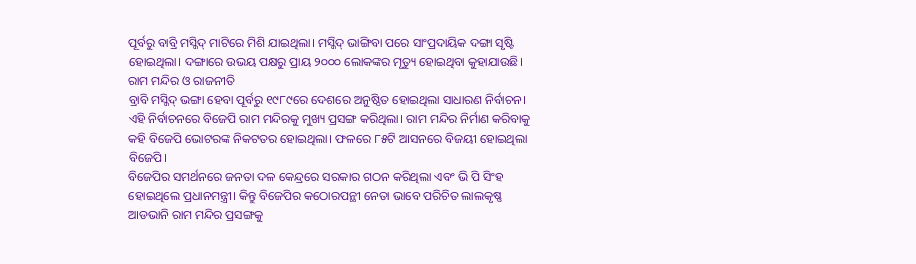ପୂର୍ବରୁ ବାବ୍ରି ମସ୍ଜିଦ୍ ମାଟିରେ ମିଶି ଯାଇଥିଲା। ମସ୍ଜିଦ୍ ଭାଙ୍ଗିବା ପରେ ସାଂପ୍ରଦାୟିକ ଦଙ୍ଗା ସୃଷ୍ଟି ହୋଇଥିଲା। ଦଙ୍ଗାରେ ଉଭୟ ପକ୍ଷରୁ ପ୍ରାୟ ୨୦୦୦ ଲୋକଙ୍କର ମୃତ୍ୟୁ ହୋଇଥିବା କୁହାଯାଉଛି।
ରାମ ମନ୍ଦିର ଓ ରାଜନୀତି
ବ୍ରାବି ମସ୍ଜିଦ୍ ଭଙ୍ଗା ହେବା ପୂର୍ବରୁ ୧୯୮୯ରେ ଦେଶରେ ଅନୁଷ୍ଠିତ ହୋଇଥିଲା ସାଧାରଣ ନିର୍ବାଚନ। ଏହି ନିର୍ବାଚନରେ ବିଜେପି ରାମ ମନ୍ଦିରକୁ ମୁଖ୍ୟ ପ୍ରସଙ୍ଗ କରିଥିଲା। ରାମ ମନ୍ଦିର ନିର୍ମାଣ କରିବାକୁ କହି ବିଜେପି ଭୋଟରଙ୍କ ନିକଟତର ହୋଇଥିଲା। ଫଳରେ ୮୫ଟି ଆସନରେ ବିଜୟୀ ହୋଇଥିଲା ବିଜେପି।
ବିଜେପିର ସମର୍ଥନରେ ଜନତା ଦଳ କେନ୍ଦ୍ରରେ ସରକାର ଗଠନ କରିଥିଲା ଏବଂ ଭି ପି ସିଂହ ହୋଇଥିଲେ ପ୍ରଧାନମନ୍ତ୍ରୀ। କିନ୍ତୁ ବିଜେପିର କଠୋରପନ୍ଥୀ ନେତା ଭାବେ ପରିଚିତ ଲାଲକୃଷ୍ଣ ଆଡଭାନି ରାମ ମନ୍ଦିର ପ୍ରସଙ୍ଗକୁ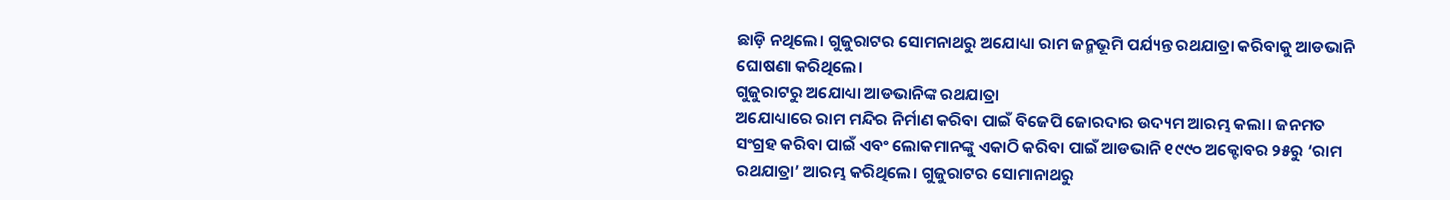ଛାଡ଼ି ନଥିଲେ। ଗୁଜୁରାଟର ସୋମନାଥରୁ ଅଯୋଧ୍ୟା ରାମ ଜନ୍ମଭୂମି ପର୍ଯ୍ୟନ୍ତ ରଥଯାତ୍ରା କରିବାକୁ ଆଡଭାନି ଘୋଷଣା କରିଥିଲେ।
ଗୁଜୁରାଟରୁ ଅଯୋଧ୍ୟା ଆଡଭାନିଙ୍କ ରଥଯାତ୍ରା
ଅଯୋଧ୍ୟାରେ ରାମ ମନ୍ଦିର ନିର୍ମାଣ କରିବା ପାଇଁ ବିଜେପି ଜୋରଦାର ଉଦ୍ୟମ ଆରମ୍ଭ କଲା। ଜନମତ ସଂଗ୍ରହ କରିବା ପାଇଁ ଏବଂ ଲୋକମାନଙ୍କୁ ଏକାଠି କରିବା ପାଇଁ ଆଡଭାନି ୧୯୯୦ ଅକ୍ଟୋବର ୨୫ରୁ ‘ରାମ ରଥଯାତ୍ରା’ ଆରମ୍ଭ କରିଥିଲେ। ଗୁଜୁରାଟର ସୋମାନାଥରୁ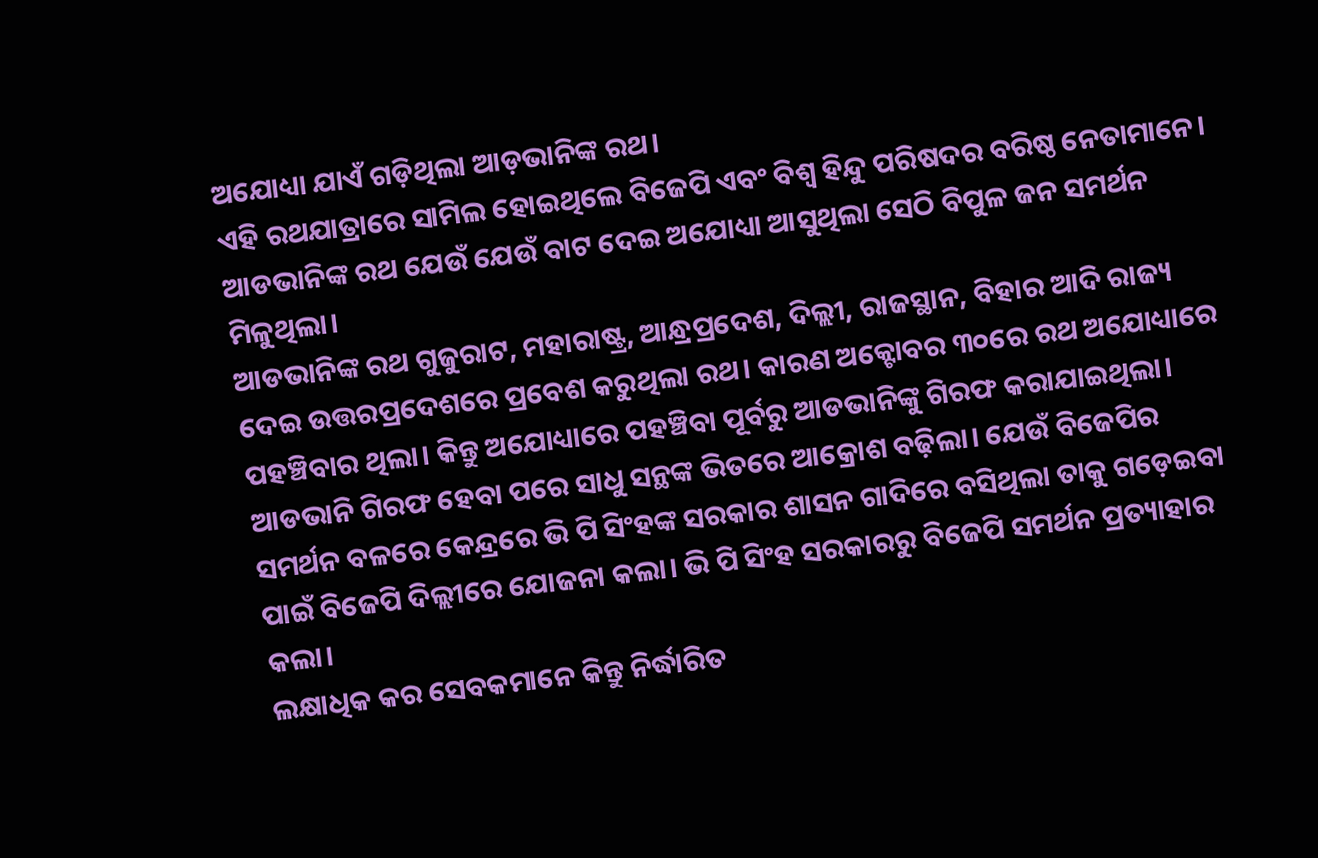ଅଯୋଧ୍ୟା ଯାଏଁ ଗଡ଼ିଥିଲା ଆଡ଼ଭାନିଙ୍କ ରଥ।
ଏହି ରଥଯାତ୍ରାରେ ସାମିଲ ହୋଇଥିଲେ ବିଜେପି ଏବଂ ବିଶ୍ୱ ହିନ୍ଦୁ ପରିଷଦର ବରିଷ୍ଠ ନେତାମାନେ। ଆଡଭାନିଙ୍କ ରଥ ଯେଉଁ ଯେଉଁ ବାଟ ଦେଇ ଅଯୋଧ୍ୟା ଆସୁଥିଲା ସେଠି ବିପୁଳ ଜନ ସମର୍ଥନ ମିଳୁଥିଲା।
ଆଡଭାନିଙ୍କ ରଥ ଗୁଜୁରାଟ, ମହାରାଷ୍ଟ୍ର, ଆନ୍ଧ୍ରପ୍ରଦେଶ, ଦିଲ୍ଲୀ, ରାଜସ୍ଥାନ, ବିହାର ଆଦି ରାଜ୍ୟ ଦେଇ ଉତ୍ତରପ୍ରଦେଶରେ ପ୍ରବେଶ କରୁଥିଲା ରଥ। କାରଣ ଅକ୍ଟୋବର ୩୦ରେ ରଥ ଅଯୋଧ୍ୟାରେ ପହଞ୍ଚିବାର ଥିଲା। କିନ୍ତୁ ଅଯୋଧ୍ୟାରେ ପହଞ୍ଚିବା ପୂର୍ବରୁ ଆଡଭାନିଙ୍କୁ ଗିରଫ କରାଯାଇଥିଲା।
ଆଡଭାନି ଗିରଫ ହେବା ପରେ ସାଧୁ ସନ୍ଥଙ୍କ ଭିତରେ ଆକ୍ରୋଶ ବଢ଼ିଲା। ଯେଉଁ ବିଜେପିର ସମର୍ଥନ ବଳରେ କେନ୍ଦ୍ରରେ ଭି ପି ସିଂହଙ୍କ ସରକାର ଶାସନ ଗାଦିରେ ବସିଥିଲା ତାକୁ ଗଡ଼େଇବା ପାଇଁ ବିଜେପି ଦିଲ୍ଲୀରେ ଯୋଜନା କଲା। ଭି ପି ସିଂହ ସରକାରରୁ ବିଜେପି ସମର୍ଥନ ପ୍ରତ୍ୟାହାର କଲା।
ଲକ୍ଷାଧିକ କର ସେବକମାନେ କିନ୍ତୁ ନିର୍ଦ୍ଧାରିତ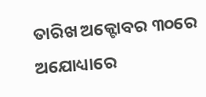ତାରିଖ ଅକ୍ଟୋବର ୩୦ରେ ଅଯୋଧ୍ୟାରେ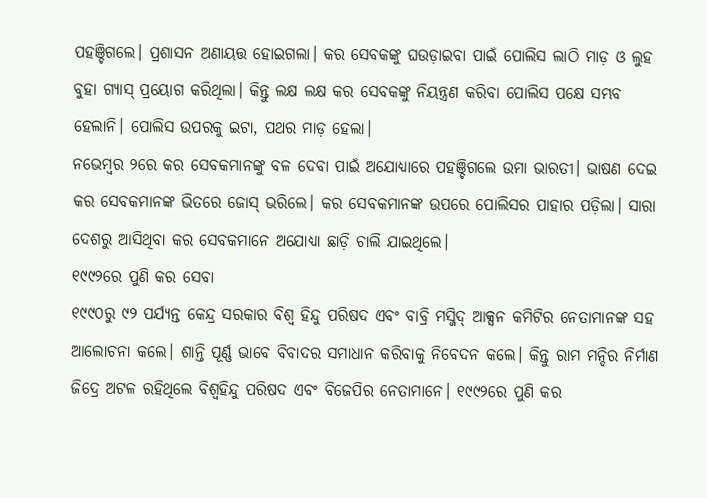ପହଞ୍ଚିଗଲେ। ପ୍ରଶାସନ ଅଣାୟତ୍ତ ହୋଇଗଲା। କର ସେବକଙ୍କୁ ଘଉଡ଼ାଇବା ପାଇଁ ପୋଲିସ ଲାଠି ମାଡ଼ ଓ ଲୁହ ବୁହା ଗ୍ୟାସ୍ ପ୍ରୟୋଗ କରିଥିଲା। କିନ୍ତୁ ଲକ୍ଷ ଲକ୍ଷ କର ସେବକଙ୍କୁ ନିୟନ୍ତ୍ରଣ କରିବା ପୋଲିସ ପକ୍ଷେ ସମ୍ଭବ ହେଲାନି। ପୋଲିସ ଉପରକୁ ଇଟା, ପଥର ମାଡ଼ ହେଲା।
ନଭେମ୍ବର ୨ରେ କର ସେବକମାନଙ୍କୁ ବଳ ଦେବା ପାଇଁ ଅଯୋଧ୍ୟାରେ ପହଞ୍ଚିଗଲେ ଉମା ଭାରତୀ। ଭାଷଣ ଦେଇ କର ସେବକମାନଙ୍କ ଭିତରେ ଜୋସ୍ ଭରିଲେ। କର ସେବକମାନଙ୍କ ଉପରେ ପୋଲିସର ପାହାର ପଡ଼ିଲା। ସାରା ଦେଶରୁ ଆସିଥିବା କର ସେବକମାନେ ଅଯୋଧ୍ୟା ଛାଡ଼ି ଚାଲି ଯାଇଥିଲେ।
୧୯୯୨ରେ ପୁଣି କର ସେବା
୧୯୯୦ରୁ ୯୨ ପର୍ଯ୍ୟନ୍ତ କେନ୍ଦ୍ର ସରକାର ବିଶ୍ୱ ହିନ୍ଦୁ ପରିଷଦ ଏବଂ ବାବ୍ରି ମସ୍ଜିଦ୍ ଆକ୍ସନ କମିଟିର ନେତାମାନଙ୍କ ସହ ଆଲୋଚନା କଲେ। ଶାନ୍ତି ପୂର୍ଣ୍ଣ ଭାବେ ବିବାଦର ସମାଧାନ କରିବାକୁ ନିବେଦନ କଲେ। କିନ୍ତୁ ରାମ ମନ୍ଦିର ନିର୍ମାଣ ଜିଦ୍ରେ ଅଟଳ ରହିଥିଲେ ବିଶ୍ୱହିନ୍ଦୁ ପରିଷଦ ଏବଂ ବିଜେପିର ନେତାମାନେ। ୧୯୯୨ରେ ପୁଣି କର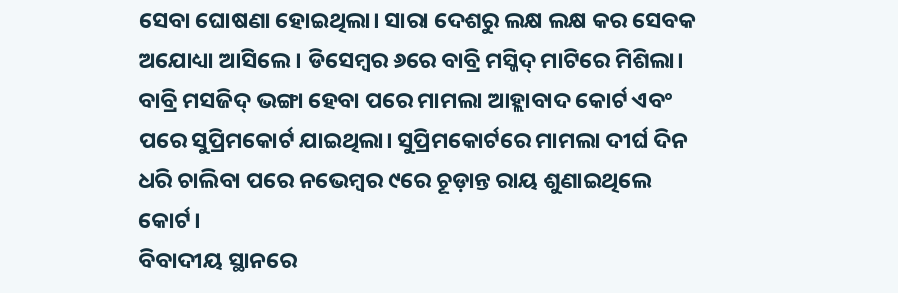ସେବା ଘୋଷଣା ହୋଇଥିଲା। ସାରା ଦେଶରୁ ଲକ୍ଷ ଲକ୍ଷ କର ସେବକ ଅଯୋଧ୍ୟା ଆସିଲେ। ଡିସେମ୍ବର ୬ରେ ବାବ୍ରି ମସ୍ଜିଦ୍ ମାଟିରେ ମିଶିଲା।
ବାବ୍ରି ମସଜିଦ୍ ଭଙ୍ଗା ହେବା ପରେ ମାମଲା ଆହ୍ଲାବାଦ କୋର୍ଟ ଏବଂ ପରେ ସୁପ୍ରିମକୋର୍ଟ ଯାଇଥିଲା। ସୁପ୍ରିମକୋର୍ଟରେ ମାମଲା ଦୀର୍ଘ ଦିନ ଧରି ଚାଲିବା ପରେ ନଭେମ୍ବର ୯ରେ ଚୂଡ଼ାନ୍ତ ରାୟ ଶୁଣାଇଥିଲେ କୋର୍ଟ।
ବିବାଦୀୟ ସ୍ଥାନରେ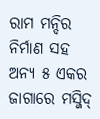ରାମ ମନ୍ଦିର ନିର୍ମାଣ ସହ ଅନ୍ୟ ୫ ଏକର ଜାଗାରେ ମସ୍ଜିଦ୍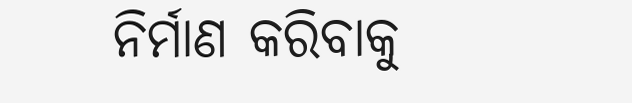ନିର୍ମାଣ କରିବାକୁ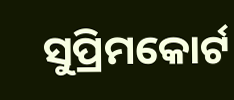ସୁପ୍ରିମକୋର୍ଟ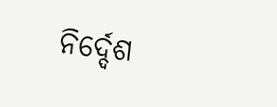ନିର୍ଦ୍ଦେଶ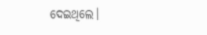ଦେଇଥିଲେ।